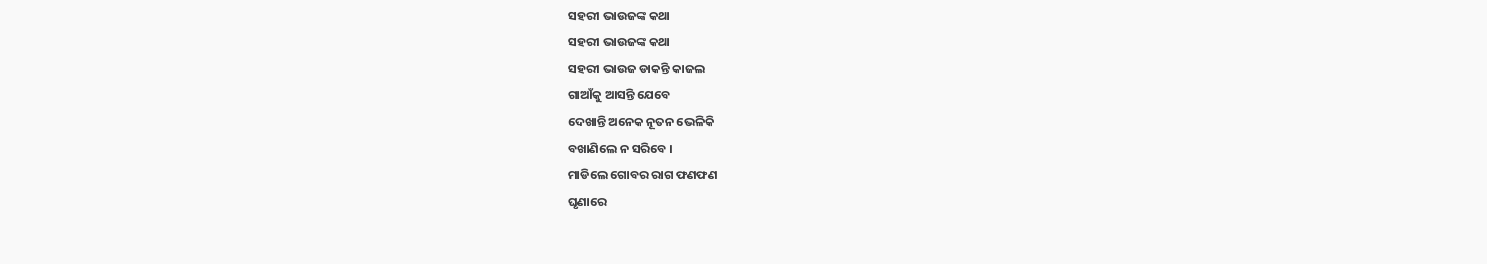ସହରୀ ଭାଉଜଙ୍କ କଥା
ସହରୀ ଭାଉଜଙ୍କ କଥା
ସହରୀ ଭାଉଜ ଡାକନ୍ତି କାଜଲ
ଗାଆଁକୁ ଆସନ୍ତି ଯେବେ
ଦେଖାନ୍ତି ଅନେକ ନୂତନ ଭେଳିକି
ବଖାଣିଲେ ନ ସରିବେ ।
ମାଡିଲେ ଗୋବର ରାଗ ଫଣଫଣ
ଘୃଣାରେ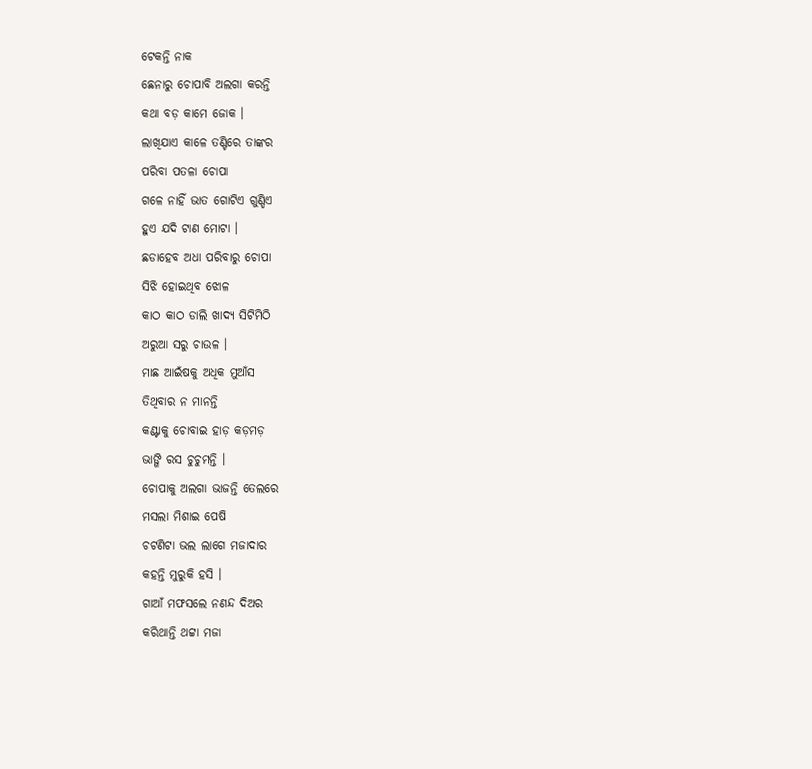ଟେକନ୍ତି ନାକ
ଛେନାରୁ ଚୋପାବି ଅଲଗା କରନ୍ତି
କଥା ବଡ଼ କାମେ ଜୋକ ।
ଲାଖିଯାଏ କାଳେ ତଣ୍ଟିରେ ତାଙ୍କର
ପରିବା ପତଳା ଚୋପା
ଗଳେ ନାହିଁ ଭାତ ଗୋଟିଏ ଗୁଣ୍ଡିଏ
ହୁଏ ଯଦି ଟାଣ ମୋଟା ।
ଛଡାହେବ ଅଧା ପରିବାରୁ ଚୋପା
ସିଝି ହୋଇଥିବ ଝୋଳ
କାଠ କାଠ ଡାଲି ଖାଦ୍ୟ ସିଟିମିଠି
ଅରୁଆ ସରୁ ଚାଉଳ ।
ମାଛ ଆଇଁଷକୁ ଅଧିକ ମୁଆଁସ
ତିଥିବାର ନ ମାନନ୍ତି
କଣ୍ଟାକୁ ଚୋବାଇ ହାଡ଼ କଡ଼ମଡ଼
ଭାଙ୍ଗି ରସ ଚୁଚୁମନ୍ତି ।
ଚୋପାକୁ ଅଲଗା ଭାଜନ୍ତି ତେଲରେ
ମସଲା ମିଶାଇ ପେଷି
ଚଟଣିଟା ଭଲ ଲାଗେ ମଜାଦାର
କହନ୍ତି ମୁରୁକି ହସି ।
ଗାଆଁ ମଫସଲେ ନଣନ୍ଦ ଦିଅର
କରିଥାନ୍ତି ଥଟ୍ଟା ମଜା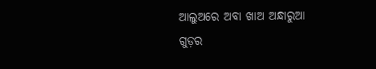ଆଲୁଅରେ ଅବା ଖାଅ ଅନ୍ଧାରୁଆ
ଗୁଡ଼ର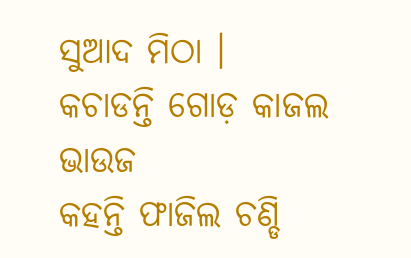ସୁଆଦ ମିଠା ।
କଚାଡନ୍ତି ଗୋଡ଼ କାଜଲ ଭାଉଜ
କହନ୍ତି ଫାଜିଲ ଚଣ୍ଡି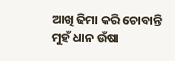ଆଖି ଢିମା କରି ଚୋବାନ୍ତି
ମୁହଁ ଧାନ ଉଁଷା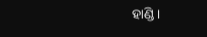ହାଣ୍ଡି ।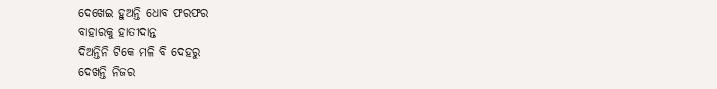ଦେଖେଇ ହୁଅନ୍ତି ଧୋବ ଫରଫର
ବାହାରକୁ ହାତୀଦାନ୍ତ
ଦିଅନ୍ତିନି ଟିକେ ମଳି ବି ଦେହରୁ
ଦେଖନ୍ତି ନିଜର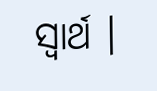ସ୍ୱାର୍ଥ ।